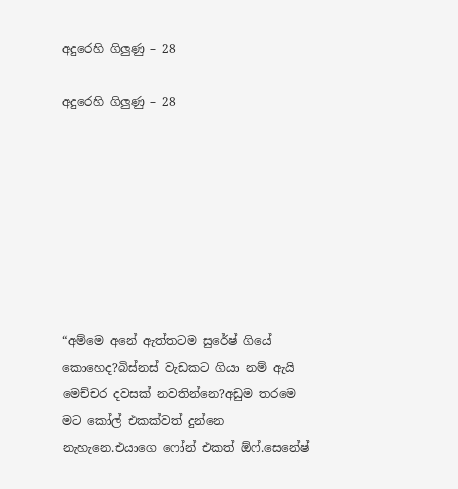අදුරෙහි ගිලුණු – 28

අදුරෙහි ගිලුණු – 28








“අම්මෙ අනේ ඇත්තටම සුරේෂ් ගියේ කොහෙද?බිස්නස් වැඩකට ගියා නම් ඇයි මෙච්චර දවසක් නවතින්නෙ?අඩුම තරමෙ මට කෝල් එකක්වත් දුන්නෙ නැහැනෙ.එයාගෙ ෆෝන් එකත් ඕෆ්.සෙනේෂ්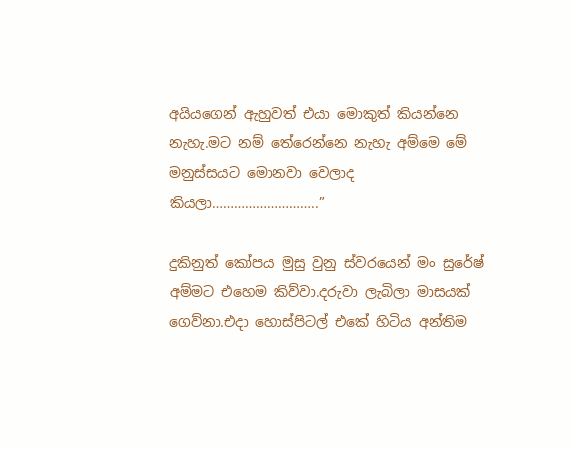අයියගෙන් ඇහුවත් එයා මොකුත් කියන්නෙ නැහැ.මට නම් තේරෙන්නෙ නැහැ අම්මෙ මේ මනුස්සයට මොනවා වෙලාද කියලා………………………..”

දුකිනුත් කෝපය මුසු වුනු ස්වරයෙන් මං සුරේෂ් අම්මට එහෙම කිව්වා.දරුවා ලැබිලා මාසයක් ගෙව්නා.එදා හොස්පිටල් එකේ හිටිය අන්තිම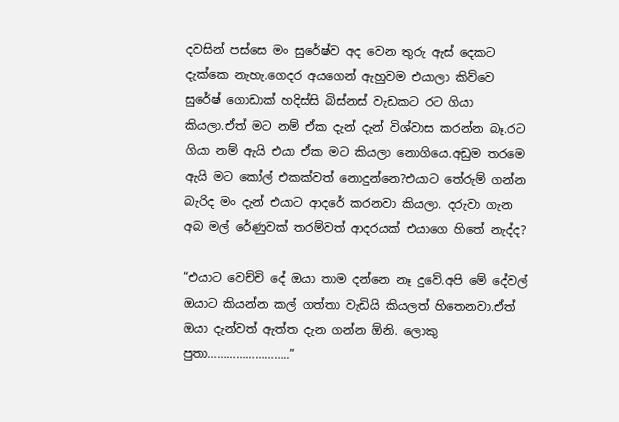දවසින් පස්සෙ මං සුරේෂ්ව අද වෙන තුරු ඇස් දෙකට දැක්කෙ නැහැ.ගෙදර අයගෙන් ඇහුවම එයාලා කිව්වෙ සුරේෂ් ගොඩාක් හදිස්සි බිස්නස් වැඩකට රට ගියා කියලා.ඒත් මට නම් ඒක දැන් දැන් විශ්වාස කරන්න බෑ.රට ගියා නම් ඇයි එයා ඒක මට කියලා නොගියෙ.අඩුම තරමෙ ඇයි මට කෝල් එකක්වත් නොදුන්නෙ?එයාට තේරුම් ගන්න බැරිද මං දැන් එයාට ආදරේ කරනවා කියලා. දරුවා ගැන අබ මල් රේණුවක් තරම්වත් ආදරයක් එයාගෙ හිතේ නැද්ද?

“එයාට වෙච්චි දේ ඔයා තාම දන්නෙ නෑ දුවේ.අපි මේ දේවල් ඔයාට කියන්න කල් ගත්තා වැඩියි කියලත් හිතෙනවා.ඒත් ඔයා දැන්වත් ඇත්ත දැන ගන්න ඕනි. ලොකු පුතා……………………..”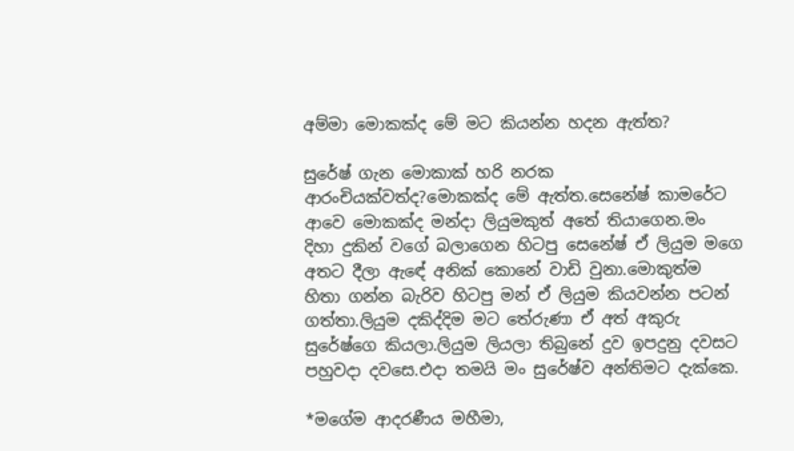අම්මා මොකක්ද මේ මට කියන්න හදන ඇත්ත?

සුරේෂ් ගැන මොකාක් හරි නරක ආරංචියක්වත්ද?මොකක්ද මේ ඇත්ත.සෙනේෂ් කාමරේට ආවෙ මොකක්ද මන්දා ලියුමකුත් අතේ තියාගෙන.මං දිහා දුකින් වගේ බලාගෙන හිටපු සෙනේෂ් ඒ ලියුම මගෙ අතට දීලා ඇඳේ අනික් කොනේ වාඩි වුනා.මොකුත්ම හිතා ගන්න බැරිව හිටපු මන් ඒ ලියුම කියවන්න පටන් ගත්තා.ලියුම දකිද්දිම මට තේරුණා ඒ අත් අකුරු සුරේෂ්ගෙ කියලා.ලියුම ලියලා තිබුනේ දුව ඉපදුනු දවසට පහුවදා දවසෙ.එදා තමයි මං සුරේෂ්ව අන්තිමට දැක්කෙ.

*මගේම ආදරණීය මහීමා,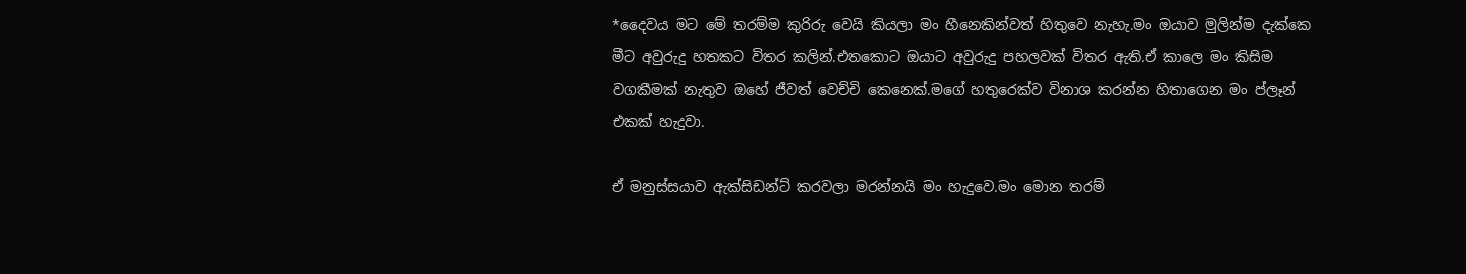*දෛවය මට මේ තරම්ම කුරිරු වෙයි කියලා මං හීනෙකින්වත් හිතුවෙ නැහැ.මං ඔයාව මුලින්ම දැක්කෙ මීට අවුරුදු හතකට විතර කලින්.එතකොට ඔයාට අවුරුදු පහලවක් විතර ඇති.ඒ කාලෙ මං කිසිම වගකීමක් නැතුව ඔහේ ජීවත් වෙච්චි කෙනෙක්.මගේ හතුරෙක්ව විනාශ කරන්න හිතාගෙන මං ප්ලෑන් එකක් හැදුවා.

ඒ මනුස්සයාව ඇක්සිඩන්ට් කරවලා මරන්නයි මං හැදුවෙ.මං මොන තරම්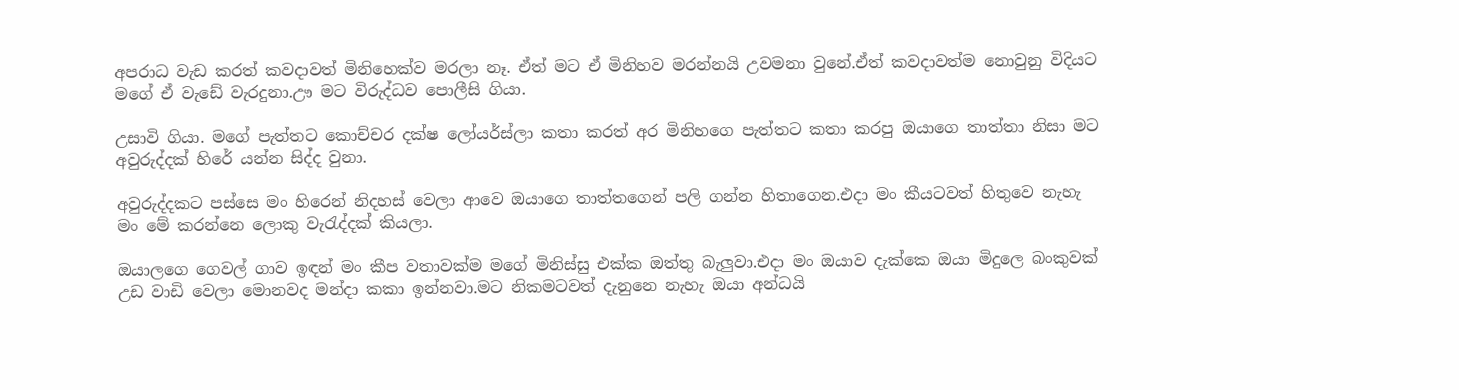අපරාධ වැඩ කරත් කවදාවත් මිනිහෙක්ව මරලා නෑ. ඒත් මට ඒ මිනිහව මරන්නයි උවමනා වුනේ.ඒත් කවදාවත්ම නොවුනු විදියට මගේ ඒ වැඩේ වැරදුනා.ඌ මට විරුද්ධව පොලීසි ගියා.

උසාවි ගියා. මගේ පැත්තට කොච්චර දක්ෂ ලෝයර්ස්ලා කතා කරත් අර මිනිහගෙ පැත්තට කතා කරපු ඔයාගෙ තාත්තා නිසා මට අවුරුද්දක් හිරේ යන්න සිද්ද වුනා.

අවුරුද්දකට පස්සෙ මං හිරෙන් නිදහස් වෙලා ආවෙ ඔයාගෙ තාත්තගෙන් පලි ගන්න හිතාගෙන.එදා මං කීයටවත් හිතුවෙ නැහැ මං මේ කරන්නෙ ලොකු වැරැද්දක් කියලා.

ඔයාලගෙ ගෙවල් ගාව ඉඳන් මං කීප වතාවක්ම මගේ මිනිස්සු එක්ක ඔත්තු බැලුවා.එදා මං ඔයාව දැක්කෙ ඔයා මිදුලෙ බංකුවක් උඩ වාඩි වෙලා මොනවද මන්දා කකා ඉන්නවා.මට නිකමටවත් දැනුනෙ නැහැ ඔයා අන්ධයි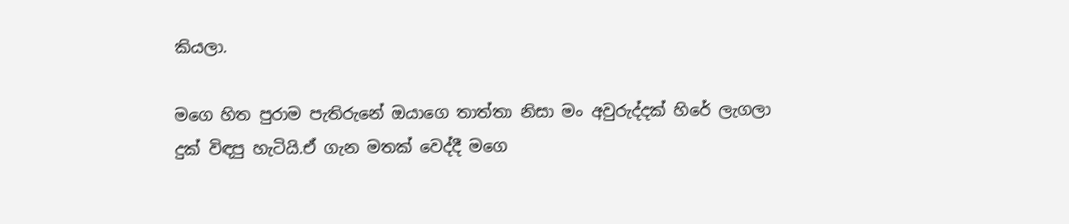කියලා.

මගෙ හිත පුරාම පැතිරුනේ ඔයාගෙ තාත්තා නිසා මං අවුරුද්දක් හිරේ ලැගලා දුක් විඳපු හැටියි.ඒ ගැන මතක් වෙද්දී මගෙ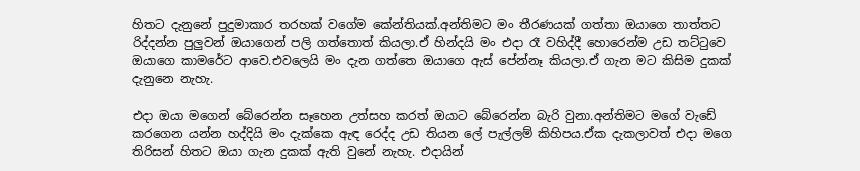හිතට දැනුනේ පුදුමාකාර තරහක් වගේම කේන්තියක්.අන්තිමට මං තීරණයක් ගත්තා ඔයාගෙ තාත්තට රිද්දන්න පුලුවන් ඔයාගෙන් පලි ගත්තොත් කියලා.ඒ හින්දයි මං එදා රෑ වහිද්දී හොරෙන්ම උඩ තට්ටුවෙ ඔයාගෙ කාමරේට ආවෙ.එවලෙයි මං දැන ගත්තෙ ඔයාගෙ ඇස් පේන්නෑ කියලා.ඒ ගැන මට කිසිම දුකක් දැනුනෙ නැහැ.

එදා ඔයා මගෙන් බේරෙන්න සෑහෙන උත්සහ කරත් ඔයාට බේරෙන්න බැරි වුනා.අන්තිමට මගේ වැඩේ කරගෙන යන්න හද්දියි මං දැක්කෙ ඇඳ රෙද්ද උඩ තියන ලේ පැල්ලම් කිහිපය.ඒක දැකලාවත් එදා මගෙ තිරිසන් හිතට ඔයා ගැන දුකක් ඇති වුනේ නැහැ. එදායින්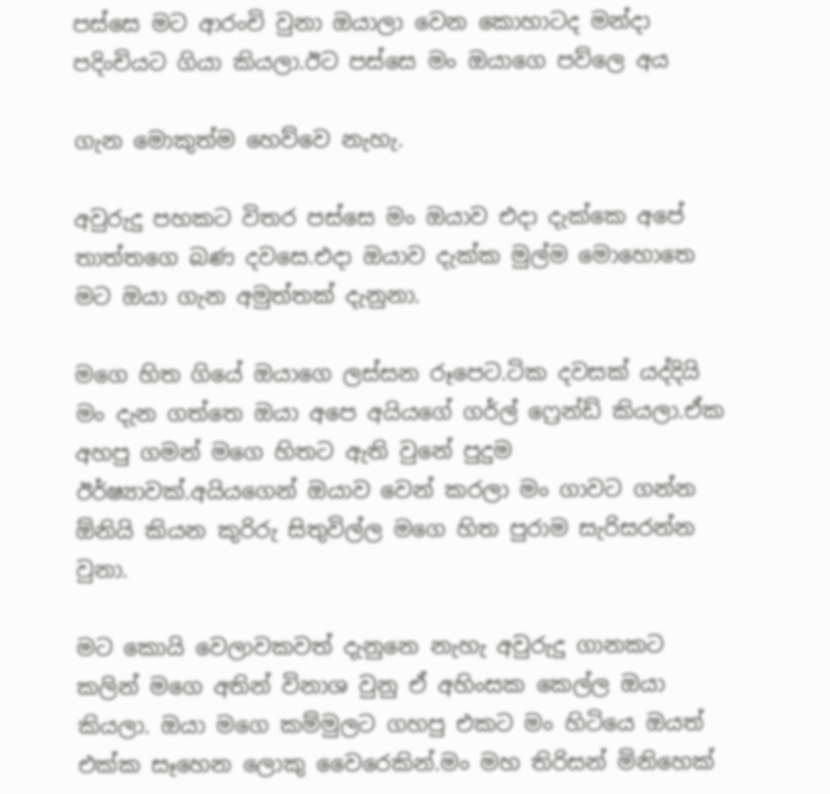පස්සෙ මට ආරංචි වුනා ඔයාලා වෙන කොහාටද මන්දා පදිංචියට ගියා කියලා.ඊට පස්සෙ මං ඔයාගෙ පව්ලෙ අය

ගැන මොකුත්ම හෙව්වෙ නැහැ.

අවුරුදු පහකට විතර පස්සෙ මං ඔයාව එදා දැක්කෙ අපේ තාත්තගෙ බණ දවසෙ.එදා ඔයාව දැක්ක මුල්ම මොහොතෙ මට ඔයා ගැන අමුත්තක් දැනුනා.

මගෙ හිත ගියේ ඔයාගෙ ලස්සන රූපෙට.ටික දවසක් යද්දියි මං දැන ගත්තෙ ඔයා අපෙ අයියගේ ගර්ල් ෆ්‍රෙන්ඩ් කියලා.ඒක අහපු ගමන් මගෙ හිතට ඇති වුනේ පුදුම ඊර්ෂ්‍යාවක්.අයියගෙන් ඔයාව වෙන් කරලා මං ගාවට ගන්න ඕනියි කියන කුරිරු සිතුවිල්ල මගෙ හිත පුරාම සැරිසරන්න වුනා.

මට කොයි වෙලාවකවත් දැනුනෙ නැහැ අවුරුදු ගානකට කලින් මගෙ අතින් විනාශ වුනු ඒ අහිංසක කෙල්ල ඔයා කියලා. ඔයා මගෙ කම්මුලට ගහපු එකට මං හිටියෙ ඔයත් එක්ක සෑහෙන ලොකු වෛරෙකින්.මං මහ තිරිසන් මිනිහෙක්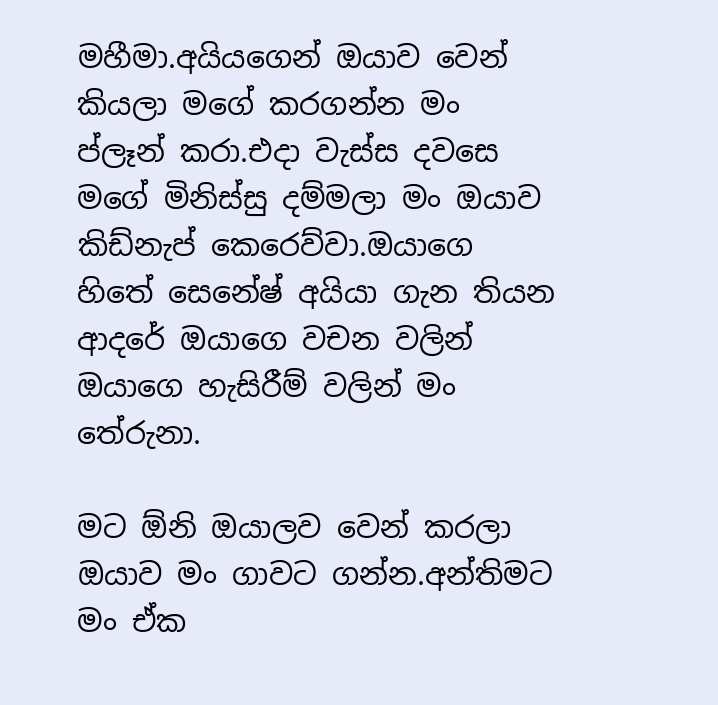මහීමා.අයියගෙන් ඔයාව වෙන් කියලා මගේ කරගන්න මං ප්ලෑන් කරා.එදා වැස්ස දවසෙ මගේ මිනිස්සු දම්මලා මං ඔයාව කිඩ්නැප් කෙරෙව්වා.ඔයාගෙ හිතේ සෙනේෂ් අයියා ගැන තියන ආදරේ ඔයාගෙ වචන වලින් ඔයාගෙ හැසිරීම් වලින් මං තේරුනා.

මට ඕනි ඔයාලව වෙන් කරලා ඔයාව මං ගාවට ගන්න.අන්තිමට මං ඒක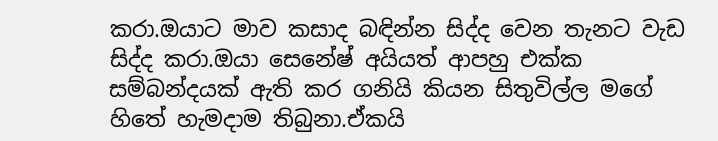කරා.ඔයාට මාව කසාද බඳින්න සිද්ද වෙන තැනට වැඩ සිද්ද කරා.ඔයා සෙනේෂ් අයියත් ආපහු එක්ක සම්බන්දයක් ඇති කර ගනියි කියන සිතුවිල්ල මගේ හිතේ හැමදාම තිබුනා.ඒකයි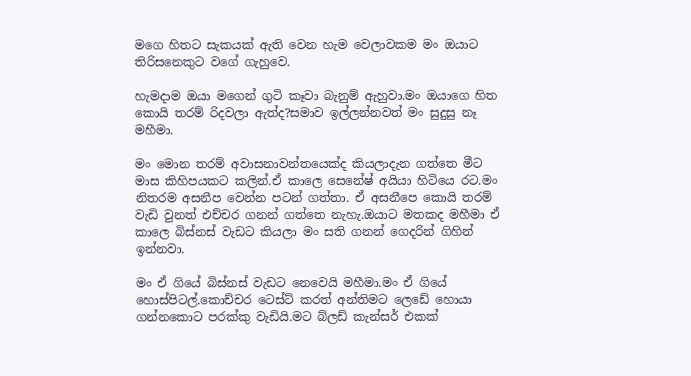මගෙ හිතට සැකයක් ඇති වෙන හැම වෙලාවකම මං ඔයාට තිරිසනෙකුට වගේ ගැහුවෙ.

හැමදාම ඔයා මගෙන් ගුටි කෑවා බැනුම් ඇහුවා.මං ඔයාගෙ හිත කොයි තරම් රිදවලා ඇත්ද?සමාව ඉල්ලන්නවත් මං සුදුසු නෑ මහීමා.

මං මොන තරම් අවාසනාවන්තයෙක්ද කියලාදැන ගත්තෙ මීට මාස කිහිපයකට කලින්.ඒ කාලෙ සෙනේෂ් අයියා හිටියෙ රට.මං නිතරම අසනීප වෙන්න පටන් ගත්තා. ඒ අසනීපෙ කොයි තරම් වැඩි වුනත් එච්චර ගනන් ගත්තෙ නැහැ.ඔයාට මතකද මහීමා ඒ කාලෙ බිස්නස් වැඩට කියලා මං සති ගනන් ගෙදරින් ගිහින් ඉන්නවා.

මං ඒ ගියේ බිස්නස් වැඩට නෙවෙයි මහීමා.මං ඒ ගියේ හොස්පිටල්.කොච්චර ටෙස්ට් කරත් අන්තිමට ලෙඩේ හොයා ගන්නකොට පරක්කු වැඩියි.මට බ්ලඩ් කැන්සර් එකක්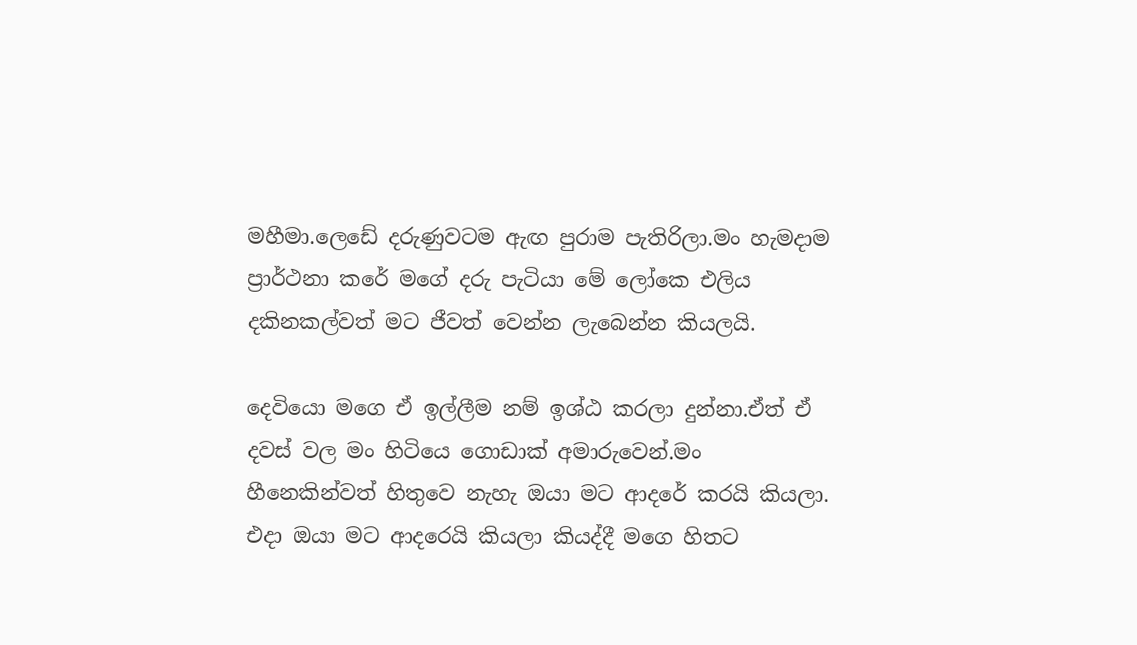මහීමා.ලෙඩේ දරුණුවටම ඇඟ පුරාම පැතිරිලා.මං හැමදාම ප්‍රාර්ථනා කරේ මගේ දරු පැටියා මේ ලෝකෙ එලිය දකිනකල්වත් මට ජීවත් වෙන්න ලැබෙන්න කියලයි.

දෙවියො මගෙ ඒ ඉල්ලීම නම් ඉශ්ඨ කරලා දුන්නා.ඒත් ඒ දවස් වල මං හිටියෙ ගොඩාක් අමාරුවෙන්.මං හීනෙකින්වත් හිතුවෙ නැහැ ඔයා මට ආදරේ කරයි කියලා. එදා ඔයා මට ආදරෙයි කියලා කියද්දී මගෙ හිතට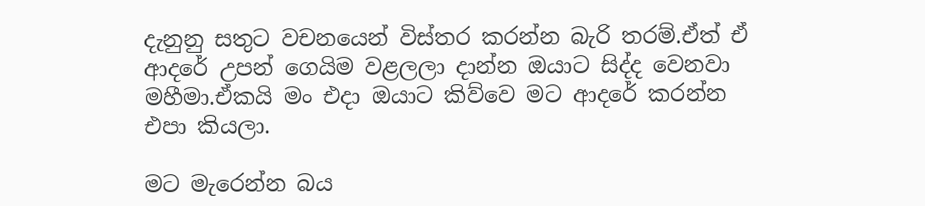දැනුනු සතුට වචනයෙන් විස්තර කරන්න බැරි තරම්.ඒත් ඒ ආදරේ උපන් ගෙයිම වළලලා දාන්න ඔයාට සිද්ද වෙනවා මහීමා.ඒකයි මං එදා ඔයාට කිව්වෙ මට ආදරේ කරන්න එපා කියලා.

මට මැරෙන්න බය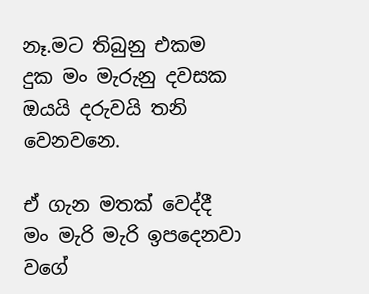නෑ.මට තිබුනු එකම දුක මං මැරුනු දවසක ඔයයි දරුවයි තනි වෙනවනෙ.

ඒ ගැන මතක් වෙද්දී මං මැරි මැරි ඉපදෙනවා වගේ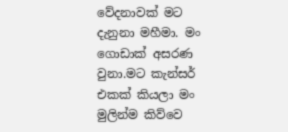වේදනාවක් මට දැනුනා මහීමා. මං ගොඩාක් අසරණ වුනා.මට කැන්සර් එකක් කියලා මං මුලින්ම කිව්වෙ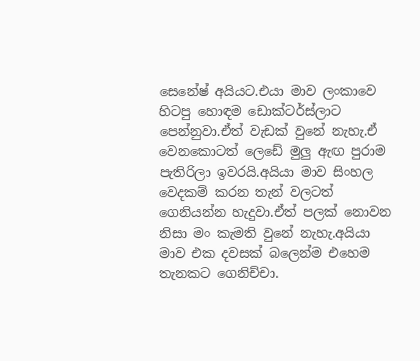සෙනේෂ් අයියට.එයා මාව ලංකාවෙ හිටපු හොඳම ඩොක්ටර්ස්ලාට පෙන්නුවා.ඒත් වැඩක් වුනේ නැහැ.ඒ වෙනකොටත් ලෙඩේ මුලු ඇඟ පුරාම පැතිරිලා ඉවරයි.අයියා මාව සිංහල වෙදකම් කරන තැන් වලටත් ගෙනියන්න හැදුවා.ඒත් පලක් නොවන නිසා මං කැමති වුනේ නැහැ.අයියා මාව එක දවසක් බලෙන්ම එහෙම තැනකට ගෙනිච්චා.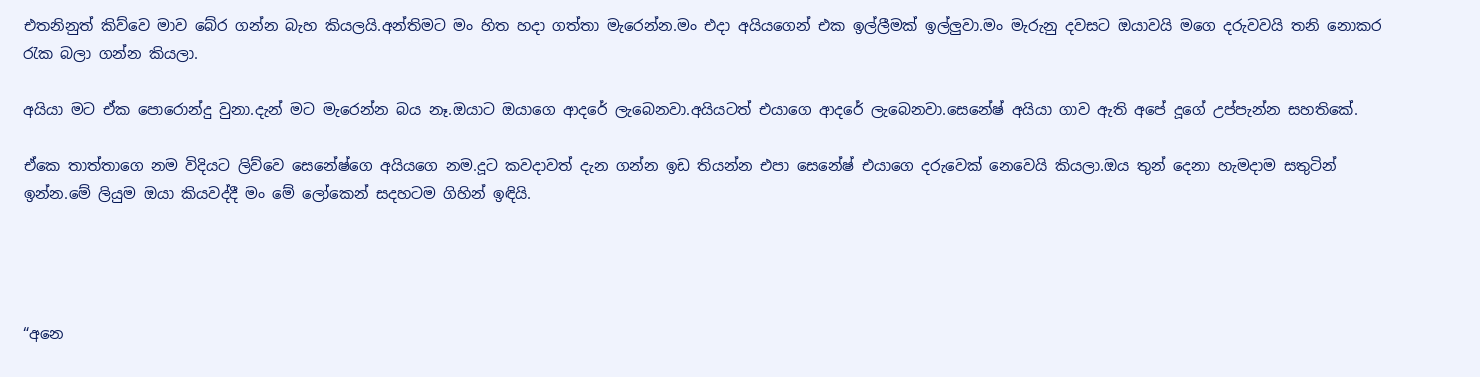එතනිනුත් කිව්වෙ මාව බේර ගන්න බැහ කියලයි.අන්තිමට මං හිත හදා ගත්තා මැරෙන්න.මං එදා අයියගෙන් එක ඉල්ලීමක් ඉල්ලුවා.මං මැරුනු දවසට ඔයාවයි මගෙ දරුවවයි තනි නොකර රැක බලා ගන්න කියලා.

අයියා මට ඒක පොරොන්දු වුනා.දැන් මට මැරෙන්න බය නෑ.ඔයාට ඔයාගෙ ආදරේ ලැබෙනවා.අයියටත් එයාගෙ ආදරේ ලැබෙනවා.සෙනේෂ් අයියා ගාව ඇති අපේ දූගේ උප්පැන්න සහතිකේ.

ඒකෙ තාත්තාගෙ නම විදියට ලිව්වෙ සෙනේෂ්ගෙ අයියගෙ නම.දූට කවදාවත් දැන ගන්න ඉඩ තියන්න එපා සෙනේෂ් එයාගෙ දරුවෙක් නෙවෙයි කියලා.ඔය තුන් දෙනා හැමදාම සතුටින් ඉන්න.මේ ලියුම ඔයා කියවද්දී මං මේ ලෝකෙන් සදහටම ගිහින් ඉඳියි.




“අනෙ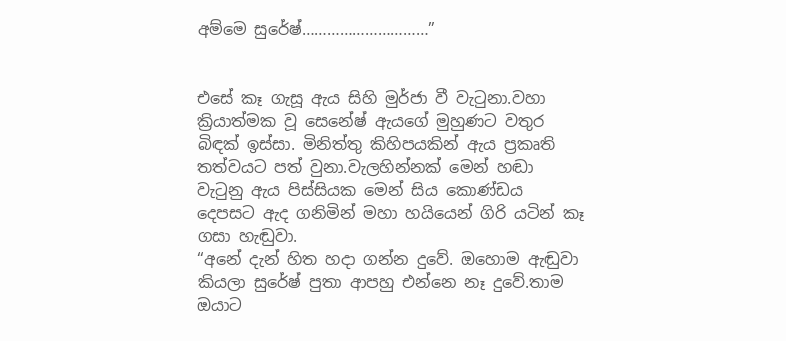අම්මෙ සුරේෂ්…………………………”


එසේ කෑ ගැසූ ඇය සිහි මුර්ජා වී වැටුනා.වහා ක්‍රියාත්මක වූ සෙනේෂ් ඇයගේ මුහුණට වතුර බිඳක් ඉස්සා. මිනිත්තු කිහිපයකින් ඇය ප්‍රකෘති තත්වයට පත් වුනා.වැලහින්නක් මෙන් හඬා වැටුනු ඇය පිස්සියක මෙන් සිය කොණ්ඩය දෙපසට ඇද ගනිමින් මහා හයියෙන් ගිරි යටින් කෑ ගසා හැඬුවා.
“අනේ දැන් හිත හදා ගන්න දුවේ. ඔහොම ඇඬුවා කියලා සුරේෂ් පුතා ආපහු එන්නෙ නෑ දුවේ.තාම ඔයාට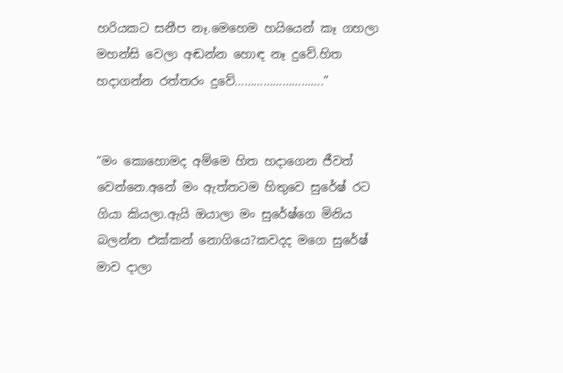හරියකට සනීප නෑ.මෙහෙම හයියෙන් කෑ ගහලා මහන්සි වෙලා අඬන්න හොඳ නෑ දුවේ.හිත හදාගන්න රත්තරං දුවේ……………………….”


“මං කොහොමද අම්මෙ හිත හදාගෙන ජීවත් වෙන්නෙ.අනේ මං ඇත්තටම හිතුවෙ සුරේෂ් රට ගියා කියලා.ඇයි ඔයාලා මං සුරේෂ්ගෙ මිනිය බලන්න එක්කන් නොගියෙ?කවදද මගෙ සුරේෂ් මාව දාලා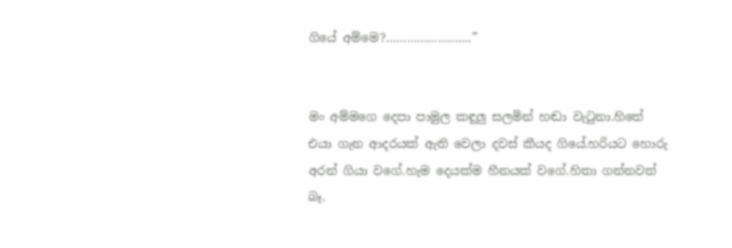ගියේ අම්මෙ?…………………….”


මං අම්මගෙ දෙපා පාමුල කඳුලු සලමින් හඬා වැටුනා.හිතේ එයා ගැන ආදරයක් ඇති වෙලා දවස් කීයද ගියේ.හරියට හොරු අරන් ගියා වගේ.හැම දෙයක්ම හීනයක් වගේ.හිතා ගන්නවත් බෑ.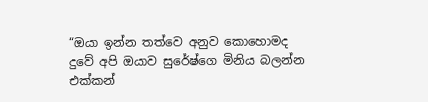“ඔයා ඉන්න තත්වෙ අනුව කොහොමද දුවේ අපි ඔයාව සුරේෂ්ගෙ මිනිය බලන්න එක්කන්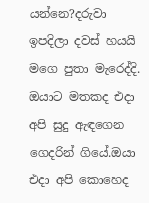යන්නෙ?දරුවා ඉපදිලා දවස් හයයි මගෙ පුතා මැරෙද්දි. ඔයාට මතකද එදා අපි සුදු ඇඳගෙන ගෙදරින් ගියේ.ඔයා එදා අපි කොහෙද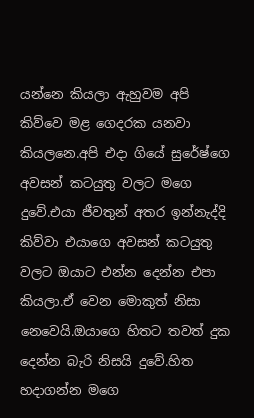යන්නෙ කියලා ඇහුවම අපි කිව්වෙ මළ ගෙදරක යනවා කියලනෙ.අපි එදා ගියේ සුරේෂ්ගෙ අවසන් කටයුතු වලට මගෙ දුවේ.එයා ජීවතුන් අතර ඉන්නැද්දි කිව්වා එයාගෙ අවසන් කටයුතු වලට ඔයාට එන්න දෙන්න එපා කියලා.ඒ වෙන මොකුත් නිසා නෙවෙයි.ඔයාගෙ හිතට තවත් දුක දෙන්න බැරි නිසයි දුවේ.හිත හදාගන්න මගෙ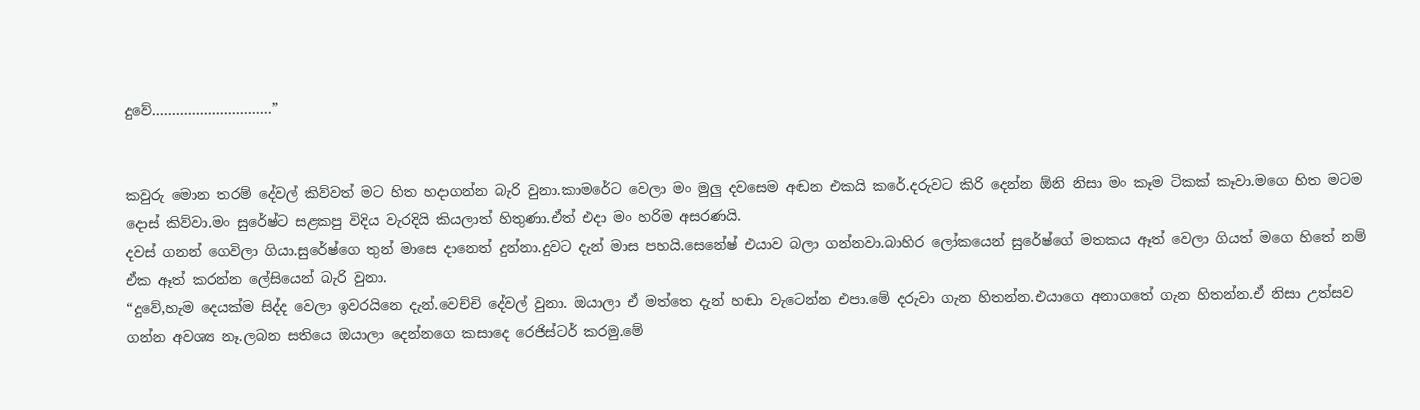දුවේ…………………………”


කවුරු මොන තරම් දේවල් කිව්වත් මට හිත හදාගන්න බැරි වුනා.කාමරේට වෙලා මං මුලු දවසෙම අඬන එකයි කරේ.දරුවට කිරි දෙන්න ඕනි නිසා මං කෑම ටිකක් කෑවා.මගෙ හිත මටම දොස් කිව්වා.මං සුරේෂ්ට සළකපු විදිය වැරදියි කියලාත් හිතුණා.ඒත් එදා මං හරිම අසරණයි.
දවස් ගනන් ගෙවිලා ගියා.සුරේෂ්ගෙ තුන් මාසෙ දානෙත් දුන්නා.දුවට දැන් මාස පහයි.සෙනේෂ් එයාව බලා ගන්නවා.බාහිර ලෝකයෙන් සුරේෂ්ගේ මතකය ඈත් වෙලා ගියත් මගෙ හිතේ නම් ඒක ඈත් කරන්න ලේසියෙන් බැරි වුනා.
“දුවේ,හැම දෙයක්ම සිද්ද වෙලා ඉවරයිනෙ දැන්.වෙච්චි දේවල් වුනා. ඔයාලා ඒ මත්තෙ දැන් හඬා වැටෙන්න එපා.මේ දරුවා ගැන හිතන්න.එයාගෙ අනාගතේ ගැන හිතන්න.ඒ නිසා උත්සව ගන්න අවශ්‍ය නෑ.ලබන සතියෙ ඔයාලා දෙන්නගෙ කසාදෙ රෙජිස්ටර් කරමු.මේ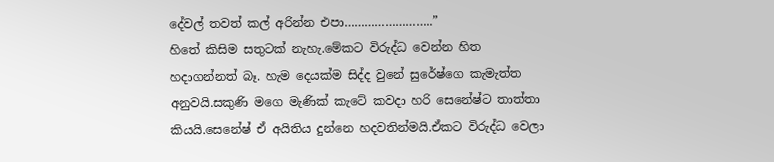දේවල් තවත් කල් අරින්න එපා……………………..”
හිතේ කිසිම සතුටක් නැහැ.මේකට විරුද්ධ වෙන්න හිත හදාගන්නත් බෑ. හැම දෙයක්ම සිද්ද වුනේ සුරේෂ්ගෙ කැමැත්ත අනුවයි.සකුණි මගෙ මැණික් කැටේ කවදා හරි සෙනේෂ්ට තාත්තා කියයි.සෙනේෂ් ඒ අයිතිය දුන්නෙ හදවතින්මයි.ඒකට විරුද්ධ වෙලා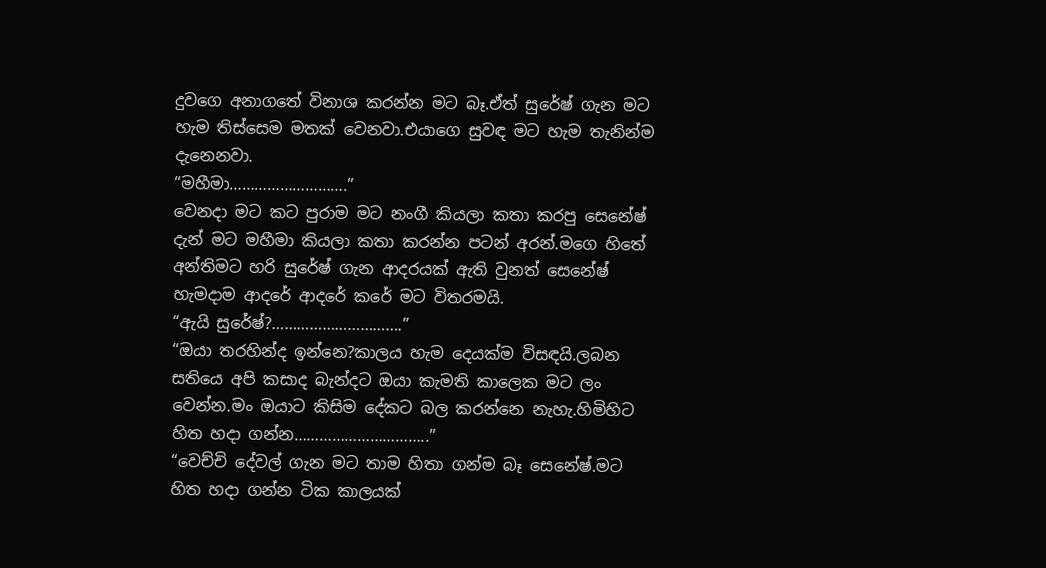දුවගෙ අනාගතේ විනාශ කරන්න මට බෑ.ඒත් සුරේෂ් ගැන මට හැම තිස්සෙම මතක් වෙනවා.එයාගෙ සුවඳ මට හැම තැනින්ම දැනෙනවා.
“මහීමා……………………….”
වෙනදා මට කට පුරාම මට නංගී කියලා කතා කරපු සෙනේෂ් දැන් මට මහීමා කියලා කතා කරන්න පටන් අරන්.මගෙ හිතේ අන්තිමට හරි සුරේෂ් ගැන ආදරයක් ඇති වුනත් සෙනේෂ් හැමදාම ආදරේ ආදරේ කරේ මට විතරමයි.
“ඇයි සුරේෂ්?………………………….”
“ඔයා තරහින්ද ඉන්නෙ?කාලය හැම දෙයක්ම විසඳයි.ලබන සතියෙ අපි කසාද බැන්දට ඔයා කැමති කාලෙක මට ලං වෙන්න.මං ඔයාට කිසිම දේකට බල කරන්නෙ නැහැ.හිමිහිට හිත හදා ගන්න…………………………..”
“වෙච්චි දේවල් ගැන මට තාම හිතා ගන්ම බෑ සෙනේෂ්.මට හිත හදා ගන්න ටික කාලයක්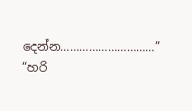දෙන්න…………………………”
“හරි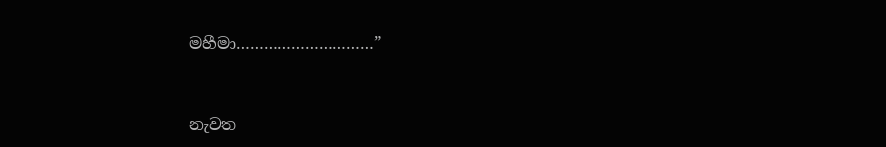මහීමා…………………………”


නැවත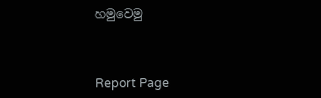හමුවෙමු



Report Page